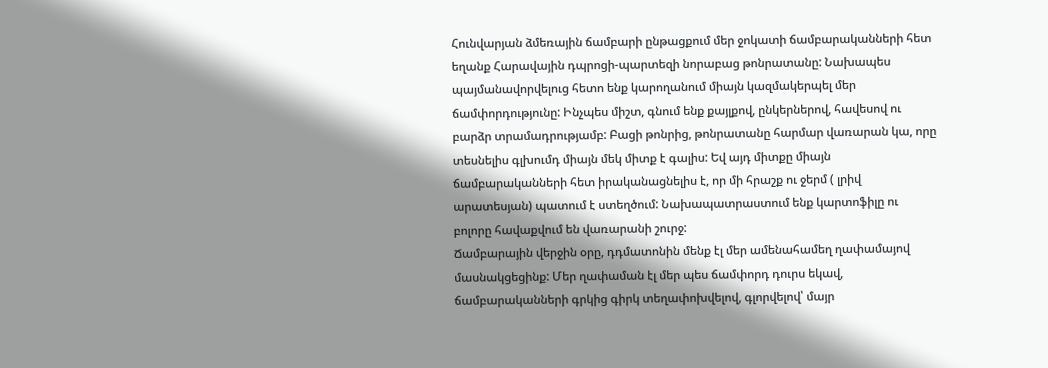Հունվարյան ձմեռային ճամբարի ընթացքում մեր ջոկատի ճամբարականների հետ եղանք Հարավային դպրոցի-պարտեզի նորաբաց թոնրատանը: Նախապես պայմանավորվելուց հետո ենք կարողանում միայն կազմակերպել մեր ճամփորդությունը: Ինչպես միշտ, գնում ենք քայլքով, ընկերներով, հավեսով ու բարձր տրամադրությամբ: Բացի թոնրից, թոնրատանը հարմար վառարան կա, որը տեսնելիս գլխումդ միայն մեկ միտք է գալիս: Եվ այդ միտքը միայն ճամբարականների հետ իրականացնելիս է, որ մի հրաշք ու ջերմ ( լրիվ արատեսյան) պատում է ստեղծում: Նախապատրաստում ենք կարտոֆիլը ու բոլորը հավաքվում են վառարանի շուրջ:
Ճամբարային վերջին օրը, դդմատոնին մենք էլ մեր ամենահամեղ ղափամայով մասնակցեցինք: Մեր ղափաման էլ մեր պես ճամփորդ դուրս եկավ, ճամբարականների գրկից գիրկ տեղափոխվելով, գլորվելով՝ մայր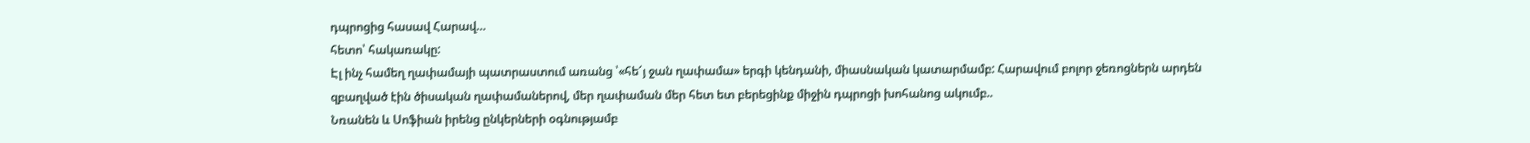դպրոցից հասավ Հարավ…
հետո՝ հակառակը:
Էլ ինչ համեղ ղափամայի պատրաստում առանց ՝«հե՜յ ջան ղափամա» երգի կենդանի, միասնական կատարմամբ: Հարավում բոլոր ջեռոցներն արդեն զբաղված էին ծիսական ղափամաներով, մեր ղափաման մեր հետ ետ բերեցինք միջին դպրոցի խոհանոց ակումբ..
Նռանեն և Սոֆիան իրենց ընկերների օգնությամբ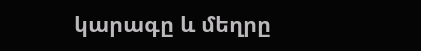կարագը և մեղրը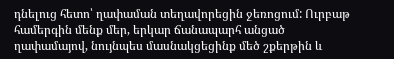դնելուց հետո՝ ղափաման տեղավորեցին ջեռոցում: Ուրբաթ համերգին մենք մեր, երկար ճանապարհ անցած ղափամայով, նույնպես մասնակցեցինք մեծ շքերթին և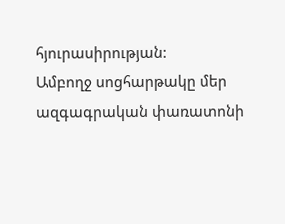հյուրասիրության:
Ամբողջ սոցհարթակը մեր ազգագրական փառատոնի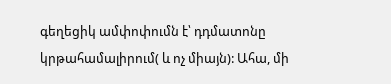գեղեցիկ ամփոփումն է՝ դդմատոնը կրթահամալիրում( և ոչ միայն): Ահա, մի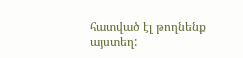հատված էլ թողնենք այստեղ: